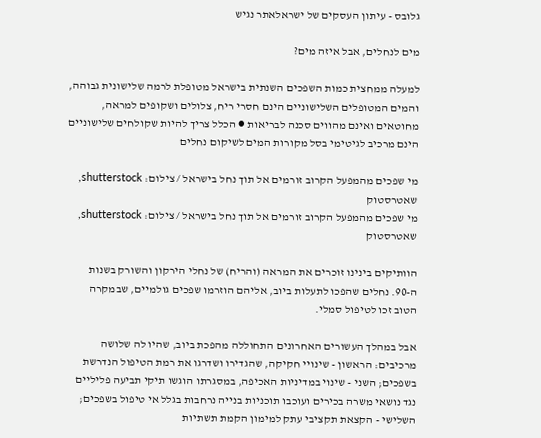גלובס - עיתון העסקים של ישראלאתר נגיש

מים לנחלים, אבל איזה מים?

למעלה ממחצית כמות השפכים השנתית בישראל מטופלת לרמה שלישונית גבוהה, והמים המטופלים השלישוניים הינם חסרי ריח, צלולים ושקופים למראה, מחוטאים ואינם מהווים סכנה לבריאות ● הכלל צריך להיות שקולחים שלישוניים הינם מרכיב לגיטימי בסל מקורות המים לשיקום נחלים

מי שפכים מהמפעל הקרוב זורמים אל תוך נחל בישראל / צילום: shutterstock, שאטרסטוק
מי שפכים מהמפעל הקרוב זורמים אל תוך נחל בישראל / צילום: shutterstock, שאטרסטוק

הוותיקים בינינו זוכרים את המראה (והריח) של נחלי הירקון והשורק בשנות ה-90. נחלים שהפכו לתעלות ביוב, אליהם הוזרמו שפכים גולמיים, שבמקרה הטוב זכו לטיפול סמלי.

אבל במהלך העשורים האחרונים התחוללה מהפכת ביוב, שהיו לה שלושה מרכיבים: הראשון - שינויי חקיקה, שהגדירו ושדרגו את רמת הטיפול הנדרשת בשפכים; השני - שינוי במדיניות האכיפה, במסגרתו הוגשו תיקי תביעה פליליים נגד נושאי משרה בכירים ועוכבו תוכניות בנייה נרחבות בגלל אי טיפול בשפכים; השלישי - הקצאת תקציבי עתק למימון הקמת תשתיות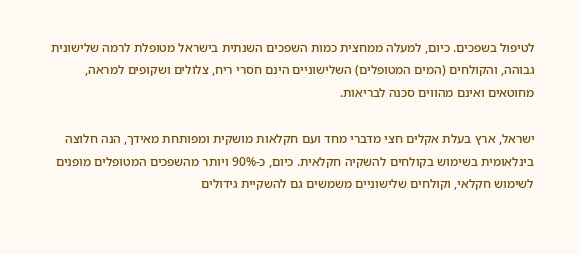לטיפול בשפכים. כיום, למעלה ממחצית כמות השפכים השנתית בישראל מטופלת לרמה שלישונית גבוהה, והקולחים (המים המטופלים) השלישוניים הינם חסרי ריח, צלולים ושקופים למראה, מחוטאים ואינם מהווים סכנה לבריאות.

ישראל, ארץ בעלת אקלים חצי מדברי מחד ועם חקלאות מושקית ומפותחת מאידך, הנה חלוצה בינלאומית בשימוש בקולחים להשקיה חקלאית. כיום, כ-90% ויותר מהשפכים המטופלים מופנים לשימוש חקלאי, וקולחים שלישוניים משמשים גם להשקיית גידולים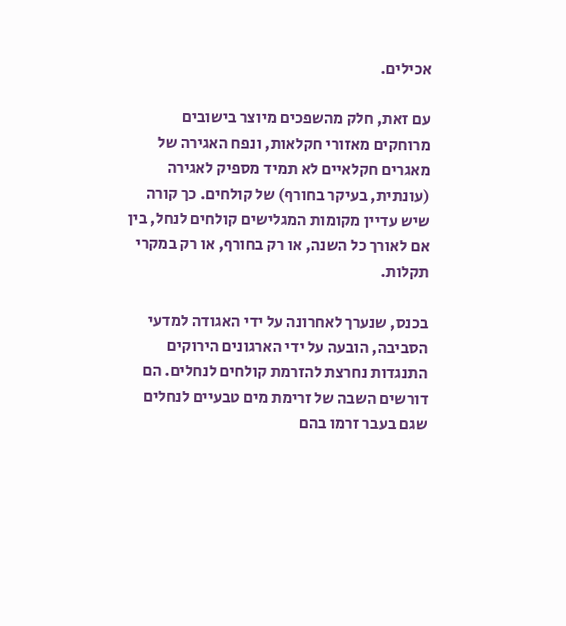אכילים.

עם זאת, חלק מהשפכים מיוצר בישובים מרוחקים מאזורי חקלאות, ונפח האגירה של מאגרים חקלאיים לא תמיד מספיק לאגירה (עונתית, בעיקר בחורף) של קולחים. כך קורה שיש עדיין מקומות המגלישים קולחים לנחל, בין אם לאורך כל השנה, או רק בחורף, או רק במקרי תקלות.

בכנס, שנערך לאחרונה על ידי האגודה למדעי הסביבה, הובעה על ידי הארגונים הירוקים התנגדות נחרצת להזרמת קולחים לנחלים. הם דורשים השבה של זרימת מים טבעיים לנחלים שגם בעבר זרמו בהם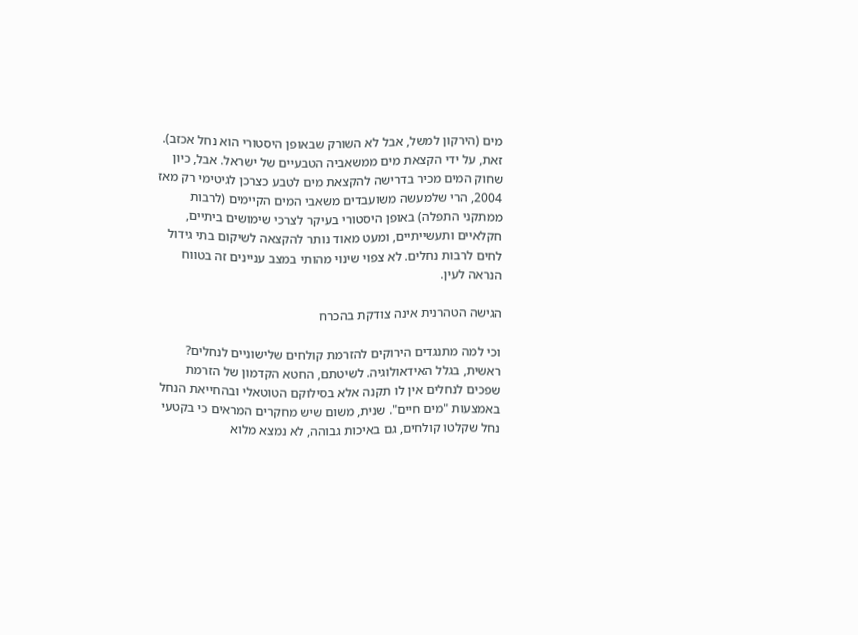מים (הירקון למשל, אבל לא השורק שבאופן היסטורי הוא נחל אכזב). זאת, על ידי הקצאת מים ממשאביה הטבעיים של ישראל. אבל, כיון שחוק המים מכיר בדרישה להקצאת מים לטבע כצרכן לגיטימי רק מאז 2004, הרי שלמעשה משועבדים משאבי המים הקיימים (לרבות ממתקני התפלה) באופן היסטורי בעיקר לצרכי שימושים ביתיים, חקלאיים ותעשייתיים, ומעט מאוד נותר להקצאה לשיקום בתי גידול לחים לרבות נחלים. לא צפוי שינוי מהותי במצב עניינים זה בטווח הנראה לעין.

הגישה הטהרנית אינה צודקת בהכרח

וכי למה מתנגדים הירוקים להזרמת קולחים שלישוניים לנחלים? ראשית, בגלל האידאולוגיה. לשיטתם, החטא הקדמון של הזרמת שפכים לנחלים אין לו תקנה אלא בסילוקם הטוטאלי ובהחייאת הנחל באמצעות "מים חיים". שנית, משום שיש מחקרים המראים כי בקטעי נחל שקלטו קולחים, גם באיכות גבוהה, לא נמצא מלוא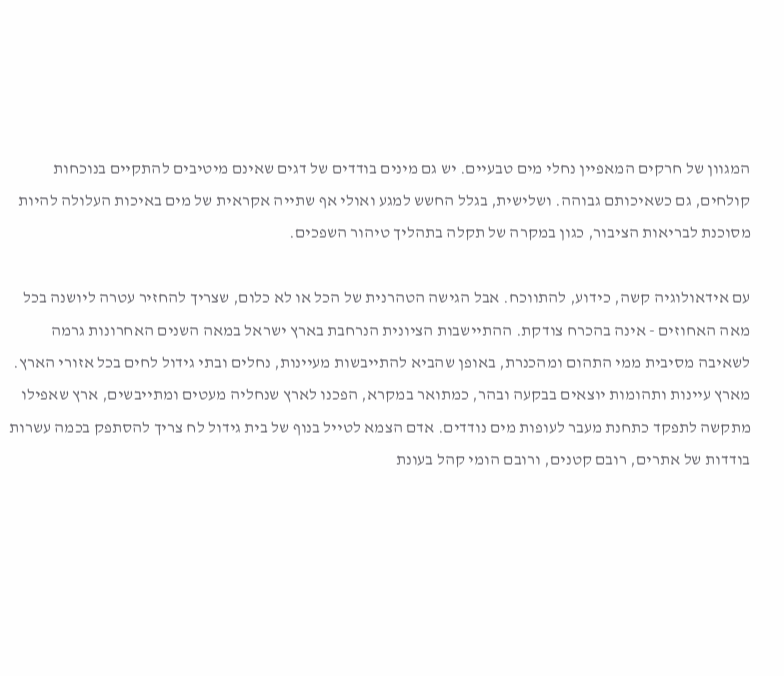המגוון של חרקים המאפיין נחלי מים טבעיים. יש גם מינים בודדים של דגים שאינם מיטיבים להתקיים בנוכחות קולחים, גם כשאיכותם גבוהה. ושלישית, בגלל החשש למגע ואולי אף שתייה אקראית של מים באיכות העלולה להיות מסוכנת לבריאות הציבור, כגון במקרה של תקלה בתהליך טיהור השפכים.

עם אידאולוגיה קשה, כידוע, להתווכח. אבל הגישה הטהרנית של הכל או לא כלום, שצריך להחזיר עטרה ליושנה בכל מאה האחוזים - אינה בהכרח צודקת. ההתיישבות הציונית הנרחבת בארץ ישראל במאה השנים האחרונות גרמה לשאיבה מסיבית ממי התהום ומהכנרת, באופן שהביא להתייבשות מעיינות, נחלים ובתי גידול לחים בכל אזורי הארץ. מארץ עיינות ותהומות יוצאים בבקעה ובהר, כמתואר במקרא, הפכנו לארץ שנחליה מעטים ומתייבשים, ארץ שאפילו מתקשה לתפקד כתחנת מעבר לעופות מים נודדים. אדם הצמא לטייל בנוף של בית גידול לח צריך להסתפק בכמה עשרות בודדות של אתרים, רובם קטנים, ורובם הומי קהל בעונת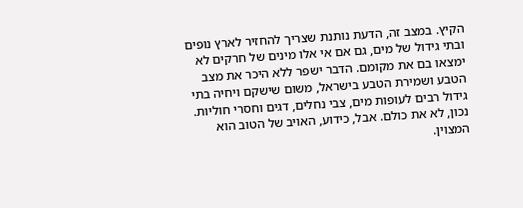הקיץ. במצב זה, הדעת נותנת שצריך להחזיר לארץ נופים ובתי גידול של מים, גם אם אי אלו מינים של חרקים לא ימצאו בם את מקומם. הדבר ישפר ללא היכר את מצב הטבע ושמירת הטבע בישראל, משום שישקם ויחיה בתי גידול רבים לעופות מים, צבי נחלים, דגים וחסרי חוליות. נכון, לא את כולם. אבל, כידוע, האויב של הטוב הוא המצוין.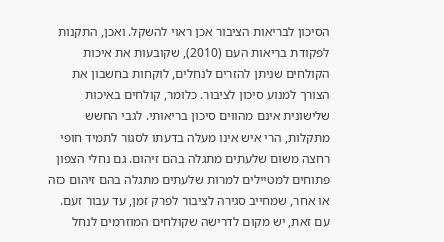הסיכון לבריאות הציבור אכן ראוי להשקל. ואכן, התקנות לפקודת בריאות העם (2010), שקובעות את איכות הקולחים שניתן להזרים לנחלים, לוקחות בחשבון את הצורך למנוע סיכון לציבור. כלומר, קולחים באיכות שלישונית אינם מהווים סיכון בריאותי. לגבי החשש מתקלות, הרי איש אינו מעלה בדעתו לסגור לתמיד חופי רחצה משום שלעתים מתגלה בהם זיהום. גם נחלי הצפון פתוחים למטיילים למרות שלעתים מתגלה בהם זיהום כזה או אחר, שמחייב סגירה לציבור לפרק זמן, עד עבור זעם. עם זאת, יש מקום לדרישה שקולחים המוזרמים לנחל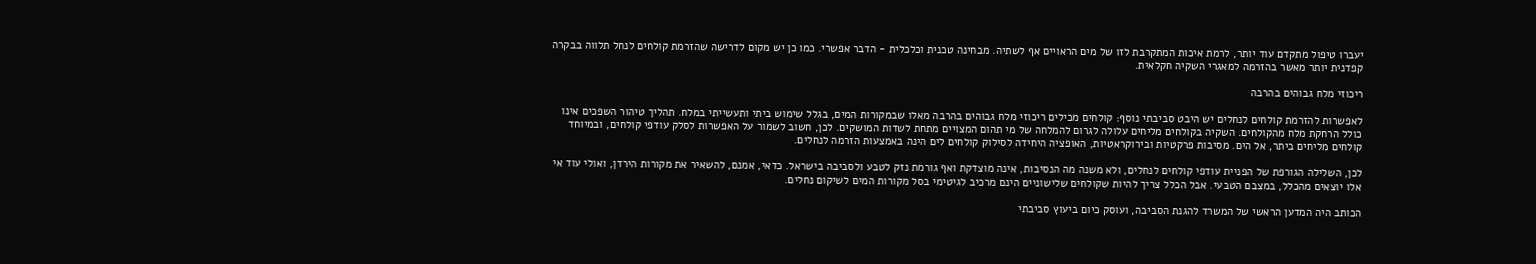יעברו טיפול מתקדם עוד יותר, לרמת איכות המתקרבת לזו של מים הראויים אף לשתיה. מבחינה טכנית וכלכלית - הדבר אפשרי. כמו כן יש מקום לדרישה שהזרמת קולחים לנחל תלווה בבקרה קפדנית יותר מאשר בהזרמה למאגרי השקיה חקלאית.

ריכוזי מלח גבוהים בהרבה

לאפשרות להזרמת קולחים לנחלים יש היבט סביבתי נוסף: קולחים מכילים ריכוזי מלח גבוהים בהרבה מאלו שבמקורות המים, בגלל שימוש ביתי ותעשייתי במלח. תהליך טיהור השפכים אינו כולל הרחקת מלח מהקולחים. השקיה בקולחים מליחים עלולה לגרום להמלחה של מי תהום המצויים מתחת לשדות המושקים. לכן, חשוב לשמור על האפשרות לסלק עודפי קולחים, ובמיוחד קולחים מליחים ביתר, אל הים. מסיבות פרקטיות ובירוקראטיות, האופציה היחידה לסילוק קולחים לים הינה באמצעות הזרמה לנחלים.

לכן, השלילה הגורפת של הפניית עודפי קולחים לנחלים, ולא משנה מה הנסיבות, אינה מוצדקת ואף גורמת נזק לטבע ולסביבה בישראל. כדאי, אמנם, להשאיר את מקורות הירדן, ואולי עוד אי אלו יוצאים מהכלל, במצבם הטבעי. אבל הכלל צריך להיות שקולחים שלישוניים הינם מרכיב לגיטימי בסל מקורות המים לשיקום נחלים.

הכותב היה המדען הראשי של המשרד להגנת הסביבה, ועוסק כיום ביעוץ סביבתי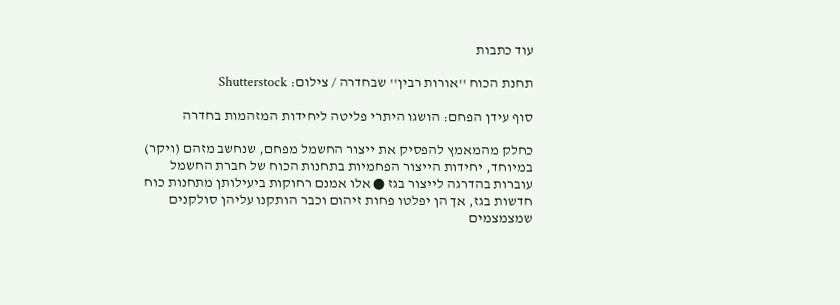עוד כתבות

תחנת הכוח ''אורות רבין'' שבחדרה / צילום: Shutterstock

סוף עידן הפחם: הושגו היתרי פליטה ליחידות המזהמות בחדרה

כחלק מהמאמץ להפסיק את ייצור החשמל מפחם, שנחשב מזהם (ויקר) במיוחד, יחידות הייצור הפחמיות בתחנות הכוח של חברת החשמל עוברות בהדרגה לייצור בגז ● אלו אמנם רחוקות ביעילותן מתחנות כוח חדשות בגז, אך הן יפלטו פחות זיהום וכבר הותקנו עליהן סולקנים שמצמצמים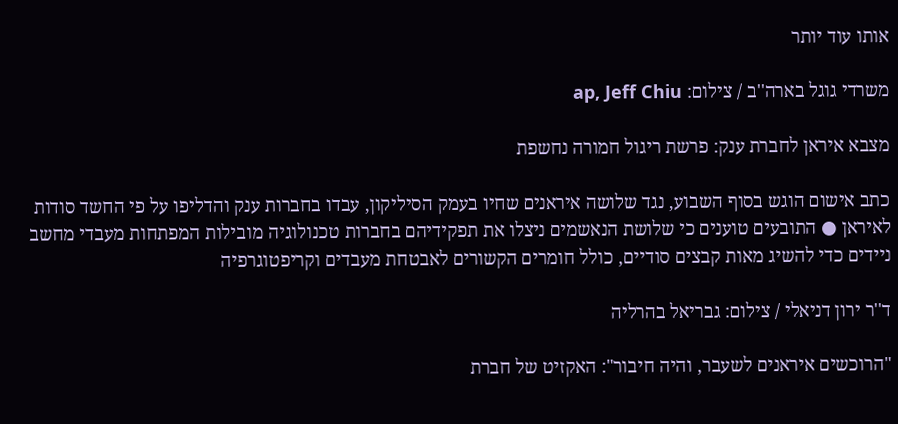אותו עוד יותר

משרדי גוגל בארה''ב / צילום: ap, Jeff Chiu

מצבא איראן לחברת ענק: פרשת ריגול חמורה נחשפת

כתב אישום הוגש בסוף השבוע, נגד שלושה איראנים שחיו בעמק הסיליקון, עבדו בחברות ענק והדליפו על פי החשד סודות לאיראן ● התובעים טוענים כי שלושת הנאשמים ניצלו את תפקידיהם בחברות טכנולוגיה מובילות המפתחות מעבדי מחשב ניידים כדי להשיג מאות קבצים סודיים, כולל חומרים הקשורים לאבטחת מעבדים וקריפטוגרפיה

ד''ר ירון דניאלי / צילום: גבריאל בהרליה

"הרוכשים איראנים לשעבר, והיה חיבור": האקזיט של חברת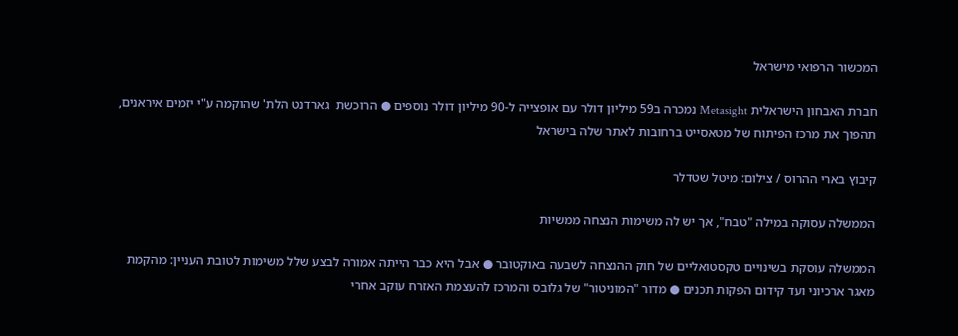המכשור הרפואי מישראל

חברת האבחון הישראלית Metasight נמכרה ב59 מיליון דולר עם אופצייה ל-90 מיליון דולר נוספים ● הרוכשת  גארדנט הלת' שהוקמה ע"י יזמים איראנים, תהפוך את מרכז הפיתוח של מטאסייט ברחובות לאתר שלה בישראל

קיבוץ בארי ההרוס / צילום: מיטל שטדלר

הממשלה עסוקה במילה "טבח", אך יש לה משימות הנצחה ממשיות

הממשלה עוסקת בשינויים טקסטואליים של חוק ההנצחה לשבעה באוקטובר ● אבל היא כבר הייתה אמורה לבצע שלל משימות לטובת העניין: מהקמת מאגר ארכיוני ועד קידום הפקות תכנים ● מדור "המוניטור" של גלובס והמרכז להעצמת האזרח עוקב אחרי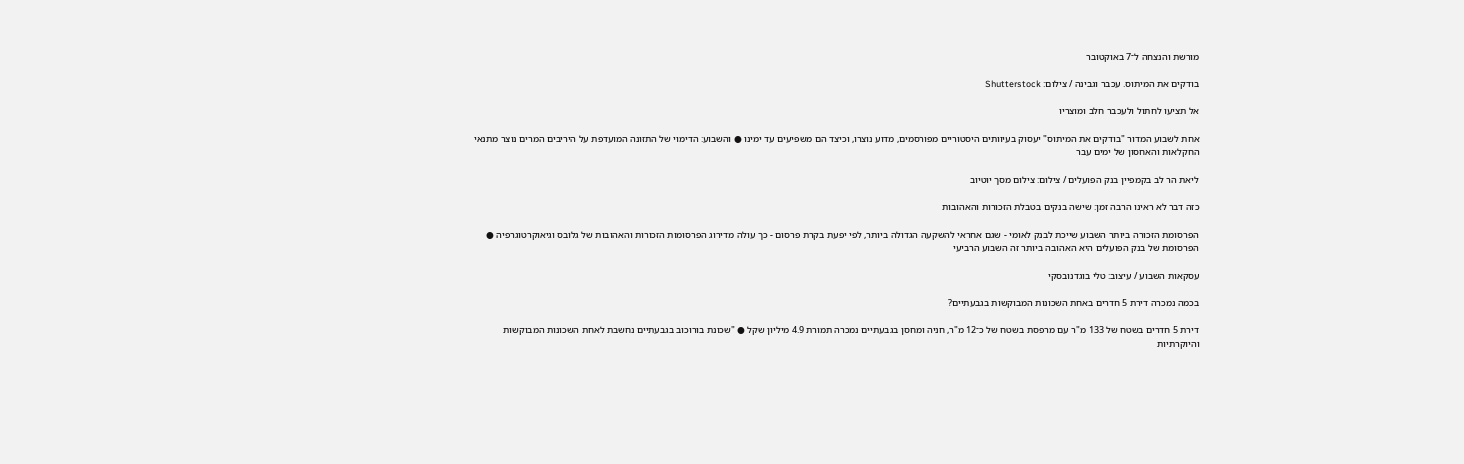מורשת והנצחה ל־7 באוקטובר

בודקים את המיתוס. עכבר וגבינה / צילום: Shutterstock

אל תציעו לחתול ולעכבר חלב ומוצריו

אחת לשבוע המדור "בודקים את המיתוס" יעסוק בעיוותים היסטוריים מפורסמים, מדוע נוצרו, וכיצד הם משפיעים עד ימינו ● והשבוע: הדימוי של התזונה המועדפת על היריבים המרים נוצר מתנאי החקלאות והאחסון של ימים עבר

ליאת הר לב בקמפיין בנק הפועלים / צילום: צילום מסך יוטיוב

כזה דבר לא ראינו הרבה זמן: שישה בנקים בטבלת הזכורות והאהובות

הפרסומת הזכורה ביותר השבוע שייכת לבנק לאומי - שגם אחראי להשקעה הגדולה ביותר, לפי יפעת בקרת פרסום - כך עולה מדירוג הפרסומות הזכורות והאהובות של גלובס וגיאוקרטוגרפיה ● הפרסומת של בנק הפועלים היא האהובה ביותר זה השבוע הרביעי

עסקאות השבוע / עיצוב: טלי בוגדנובסקי

בכמה נמכרה דירת 5 חדרים באחת השכונות המבוקשות בגבעתיים?

דירת 5 חדרים בשטח של 133 מ"ר עם מרפסת בשטח של כ־12 מ"ר, חניה ומחסן בגבעתיים נמכרה תמורת 4.9 מיליון שקל ● "שכונת בורוכוב בגבעתיים נחשבת לאחת השכונות המבוקשות והיוקרתיות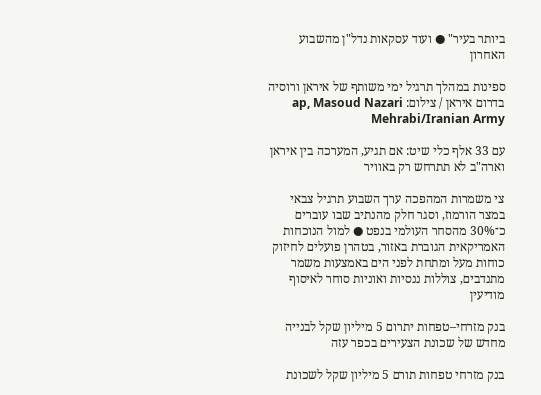ביותר בעיר" ● ועוד עסקאות נדל"ן מהשבוע האחרון

ספינות במהלך תרגיל ימי משותף של איראן ורוסיה בדרום איראן / צילום: ap, Masoud Nazari Mehrabi/Iranian Army

עם 33 אלף כלי שיט: אם תגיע, המערכה בין איראן וארה"ב לא תתרחש רק באוויר

צי משמרות המהפכה ערך השבוע תרגיל צבאי במצר הורמוז, וסגר חלק מהנתיב שבו עוברים כ־30% מהסחר העולמי בנפט ● למול הנוכחות האמריקאית הגוברת באזור, בטהרן פועלים לחיזוק כוחות מעל ומתחת לפני הים באמצעות משמר מתנדבים, צוללות ננסיות ואוניות סוחר לאיסוף מודיעין

בנק מזרחי–טפחות יתרום 5 מיליון שקל לבנייה מחדש של שכונת הצעירים בכפר עזה

בנק מזרחי טפחות תורם 5 מיליון שקל לשכונת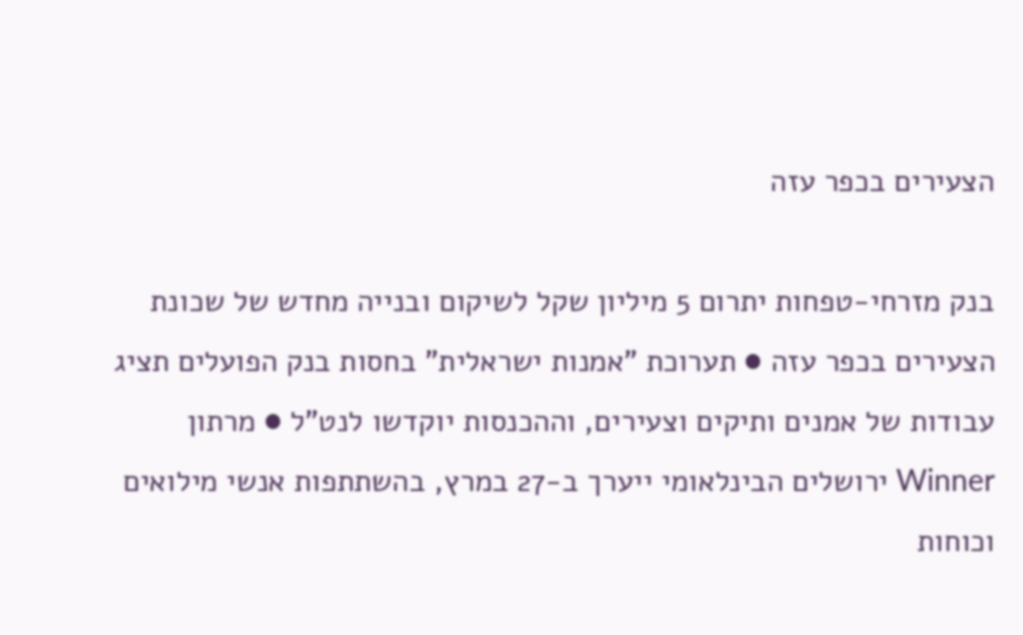הצעירים בכפר עזה

בנק מזרחי-טפחות יתרום 5 מיליון שקל לשיקום ובנייה מחדש של שכונת הצעירים בכפר עזה ● תערוכת "אמנות ישראלית" בחסות בנק הפועלים תציג עבודות של אמנים ותיקים וצעירים, וההכנסות יוקדשו לנט"ל ● מרתון Winner ירושלים הבינלאומי ייערך ב-27 במרץ, בהשתתפות אנשי מילואים וכוחות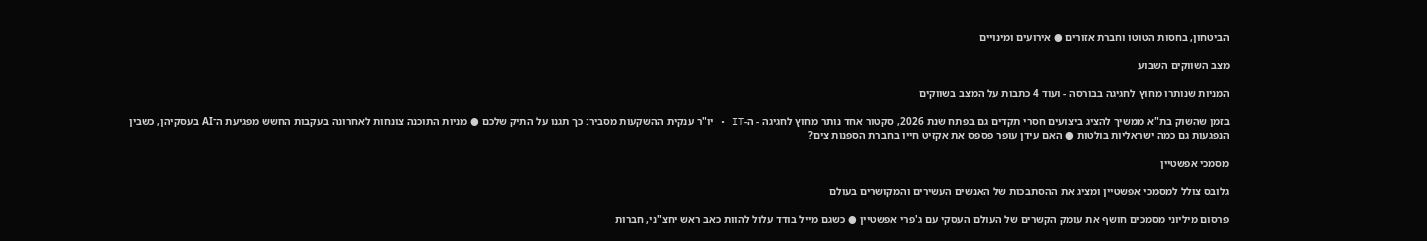הביטחון, בחסות הטוטו וחברת אזורים ● אירועים ומינויים

מצב השווקים השבוע

המניות שנותרו מחוץ לחגיגה בבורסה - ועוד 4 כתבות על המצב בשווקים

בזמן שהשוק בת"א ממשיך להציג ביצועים חסרי תקדים גם בפתח שנת 2026, סקטור אחד נותר מחוץ לחגיגה - ה-IT • יו"ר ענקית ההשקעות מסביר: כך תגנו על התיק שלכם ● מניות התוכנה צונחות לאחרונה בעקבות החשש מפגיעת ה־AI בעסקיהן, כשבין הנפגעות גם כמה ישראליות בולטות ● האם עידן עופר פספס את אקזיט חייו בחברת הספנות צים?

מסמכי אפשטיין

גלובס צולל למסמכי אפשטיין ומציג את ההסתבכות של האנשים העשירים והמקושרים בעולם

פרסום מיליוני מסמכים חושף את עומק הקשרים של העולם העסקי עם ג'פרי אפשטיין ● כשגם מייל בודד עלול להוות כאב ראש יחצ"ני, חברות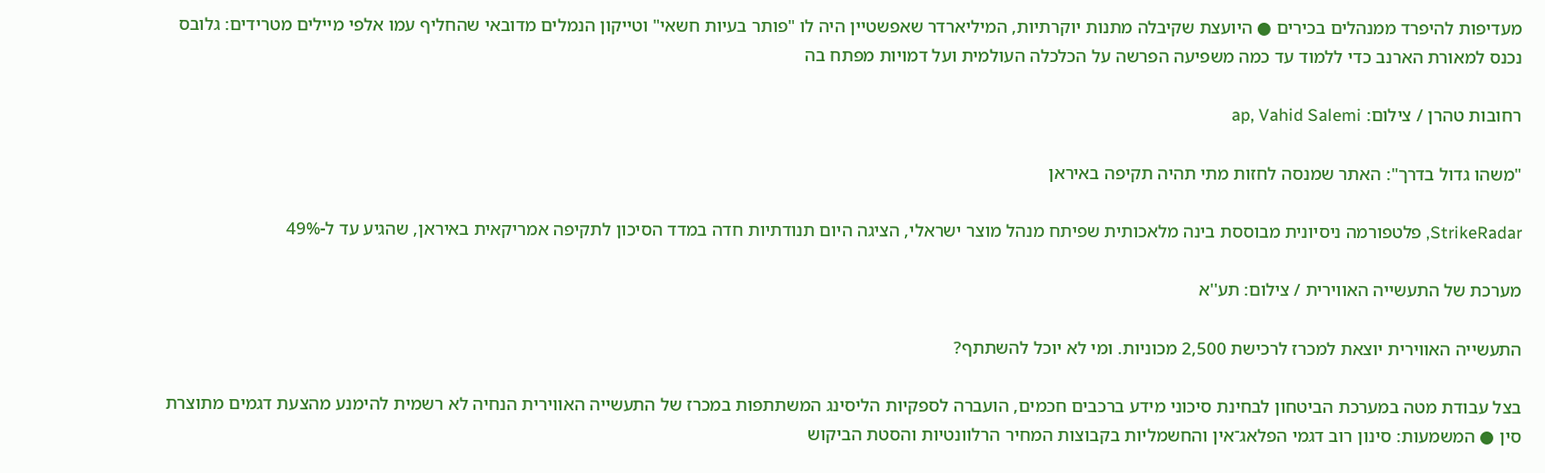מעדיפות להיפרד ממנהלים בכירים ● היועצת שקיבלה מתנות יוקרתיות, המיליארדר שאפשטיין היה לו "פותר בעיות חשאי" וטייקון הנמלים מדובאי שהחליף עמו אלפי מיילים מטרידים: גלובס נכנס למאורת הארנב כדי ללמוד עד כמה משפיעה הפרשה על הכלכלה העולמית ועל דמויות מפתח בה

רחובות טהרן / צילום: ap, Vahid Salemi

"משהו גדול בדרך": האתר שמנסה לחזות מתי תהיה תקיפה באיראן

StrikeRadar, פלטפורמה ניסיונית מבוססת בינה מלאכותית שפיתח מנהל מוצר ישראלי, הציגה היום תנודתיות חדה במדד הסיכון לתקיפה אמריקאית באיראן, שהגיע עד ל-49%

מערכת של התעשייה האווירית / צילום: תע''א

התעשייה האווירית יוצאת למכרז לרכישת 2,500 מכוניות. ומי לא יוכל להשתתף?

בצל עבודת מטה במערכת הביטחון לבחינת סיכוני מידע ברכבים חכמים, הועברה לספקיות הליסינג המשתתפות במכרז של התעשייה האווירית הנחיה לא רשמית להימנע מהצעת דגמים מתוצרת סין ● המשמעות: סינון רוב דגמי הפלאג־אין והחשמליות בקבוצות המחיר הרלוונטיות והסטת הביקוש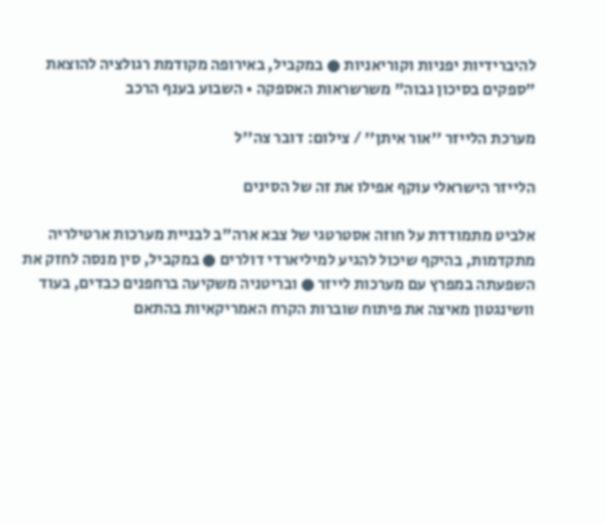להיברידיות יפניות וקוריאניות ● במקביל, באירופה מקודמת רגולציה להוצאת "ספקים בסיכון גבוה" משרשראות האספקה • השבוע בענף הרכב

מערכת הלייזר ''אור איתן'' / צילום: דובר צה''ל

הלייזר הישראלי עוקף אפילו את זה של הסינים

אלביט מתמודדת על חוזה אסטרטגי של צבא ארה"ב לבניית מערכות ארטילריה מתקדמות, בהיקף שיכול להגיע למיליארדי דולרים ● במקביל, סין מנסה לחזק את השפעתה במפרץ עם מערכות לייזר ● ובריטניה משקיעה ברחפנים כבדים, בעוד וושינגטון מאיצה את פיתוח שוברות הקרח האמריקאיות בהתאם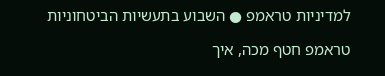למדיניות טראמפ ● השבוע בתעשיות הביטחוניות

טראמפ חטף מכה, איך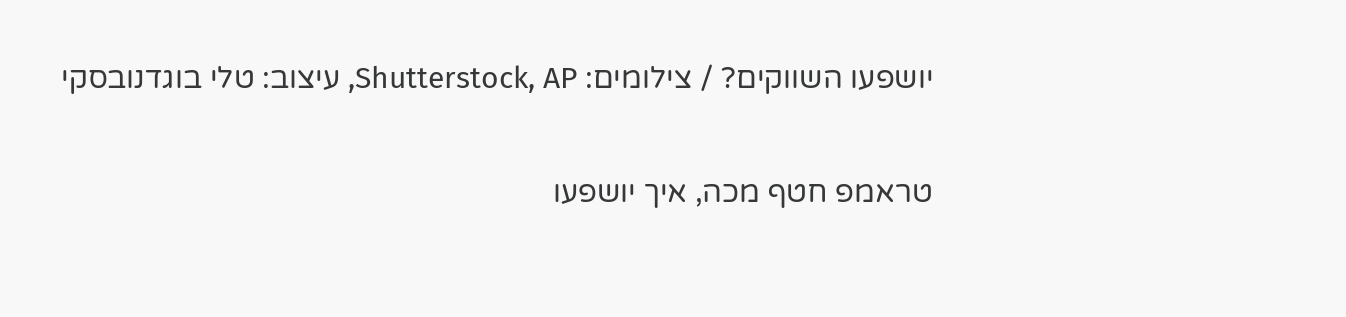יושפעו השווקים? / צילומים: Shutterstock, AP, עיצוב: טלי בוגדנובסקי

טראמפ חטף מכה, איך יושפעו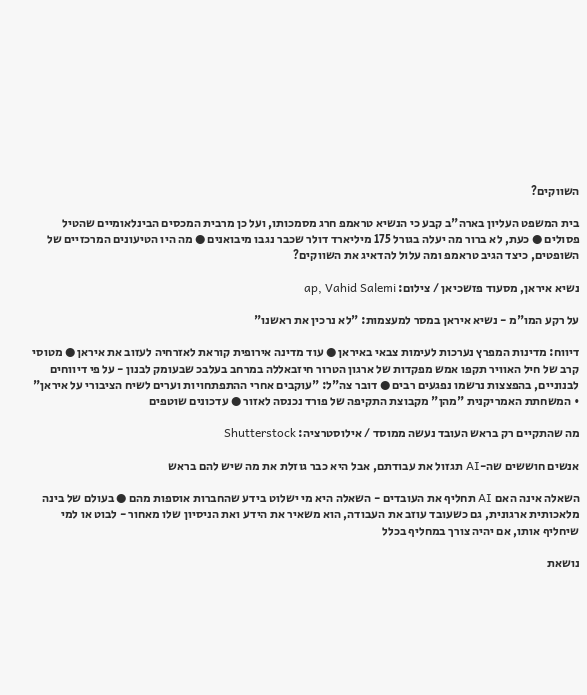השווקים?

בית המשפט העליון בארה"ב קבע כי הנשיא טראמפ חרג מסמכותו, ועל כן מרבית המכסים הבינלאומיים שהטיל פסולים ● כעת, לא ברור מה יעלה בגורל 175 מיליארד דולר שכבר נגבו מיבואנים ● מה היו הטיעונים המרכזיים של השופטים, כיצד הגיב טראמפ ומה עלול להדאיג את השווקים?

נשיא איראן, מסעוד פזשכיאן / צילום: ap, Vahid Salemi

על רקע המו"מ - נשיא איראן במסר למעצמות: "לא נרכין את ראשנו"

דיווח: מדינות המפרץ נערכות לעימות צבאי באיראן ● עוד מדינה אירופית קוראת לאזרחיה לעזוב את איראן ● מטוסי קרב של חיל האוויר תקפו אמש מפקדות של ארגון הטרור חיזבאללה במרחב בעלבכ שבעומק לבנון - על פי דיווחים לבנוניים, בהפצצות נרשמו נפגעים רבים ● דובר צה"ל: "עוקבים אחרי ההתפתחויות וערים לשיח הציבורי על איראן" • המשחתת האמריקנית "מהן" מקבוצת התקיפה של פורד נכנסה לאזור ● עדכונים שוטפים

מה שהתקיים רק בראש העובד נעשה ממוסד / אילוסטרציה: Shutterstock

אנשים חוששים שה-AI תגזול את עבודתם, אבל היא כבר גוזלת את מה שיש להם בראש

השאלה אינה האם AI תחליף את העובדים - השאלה היא מי ישלוט בידע שהחברות אוספות מהם ● בעולם של בינה מלאכותית ארגונית, גם כשעובד עוזב את העבודה, הוא משאיר את הידע ואת הניסיון שלו מאחור - לבוט או למי שיחליף אותו, אם יהיה צורך במחליף בכלל

נושאת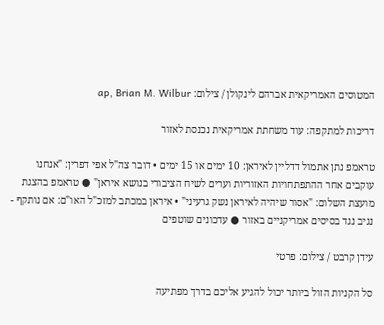המטוסים האמריקאית אברהם לינקולן / צילום: ap, Brian M. Wilbur

דריכות למתקפה: עוד משחתת אמריקאית נכנסת לאזור

טראמפ נתן אתמול דדליין לאיראן: 10 ימים או 15 ימים • דובר צה"ל אפי דפרין: "אנחנו עוקבים אחר ההתפתחויות האזוריות וערים לשיח הציבורי בנושא איראן" ● טראמפ בהצגת מועצת השלום: "אסור שיהיה לאיראן נשק גרעיני" • איראן במכתב למזכ"ל האו"ם: אם נותקף - נגיב נגד בסיסים אמריקניים באזור ● עדכונים שוטפים

עידן קרבט / צילום: פרטי

סל הקניות הזול ביותר יכול להגיע אליכם בדרך מפתיעה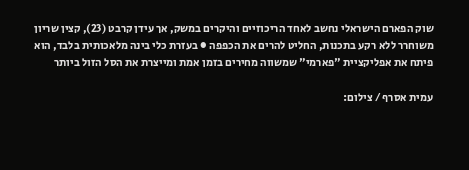שוק הפארם הישראלי נחשב לאחד הריכוזיים והיקרים במשק, אך עידן קרבט (23), קצין שריון משוחרר ללא רקע בתכנות, החליט להרים את הכפפה ● בעזרת כלי בינה מלאכותית בלבד, הוא פיתח את אפליקציית "פארמי" שמשווה מחירים בזמן אמת ומייצרת את הסל הזול ביותר

עמית אסרף / צילום: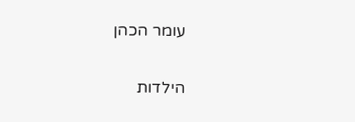עומר הכהן

הילדות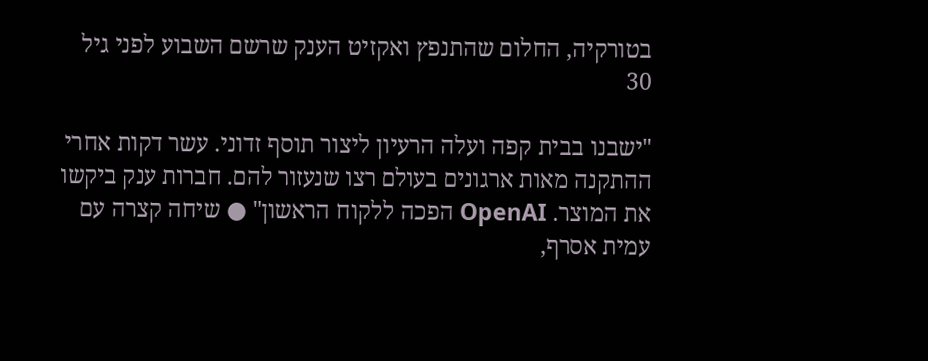בטורקיה, החלום שהתנפץ ואקזיט הענק שרשם השבוע לפני גיל 30

"ישבנו בבית קפה ועלה הרעיון ליצור תוסף זדוני. עשר דקות אחרי ההתקנה מאות ארגונים בעולם רצו שנעזור להם. חברות ענק ביקשו את המוצר. OpenAI הפכה ללקוח הראשון" ● שיחה קצרה עם עמית אסרף,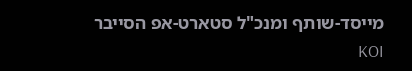מייסד-שותף ומנכ"ל סטארט-אפ הסייבר KOI